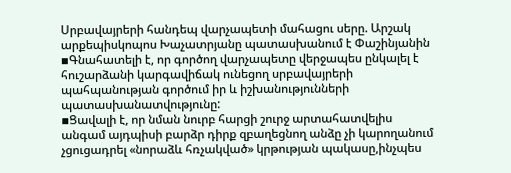Սրբավայրերի հանդեպ վարչապետի մահացու սերը. Արշակ արքեպիսկոպոս Խաչատրյանը պատասխանում է Փաշինյանին
▪Գնահատելի է, որ գործող վարչապետը վերջապես ընկալել է հուշարձանի կարգավիճակ ունեցող սրբավայրերի պահպանության գործում իր և իշխանությունների պատասխանատվությունը:
▪Ցավալի է, որ նման նուրբ հարցի շուրջ արտահատվելիս անգամ այդպիսի բարձր դիրք զբաղեցնող անձը չի կարողանում չցուցադրել «նորաձև հռչակված» կրթության պակասը,ինչպես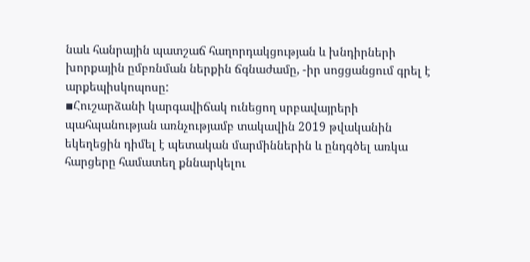նաև հանրային պատշաճ հաղորդակցության և խնդիրների խորքային ըմբռնման ներքին ճգնաժամը, -իր սոցցանցում գրել է արքեպիսկոպոսը:
▪Հուշարձանի կարգավիճակ ունեցող սրբավայրերի պահպանության առնչությամբ տակավին 2019 թվականին եկեղեցին դիմել է պետական մարմիններին և ընդգծել առկա հարցերը համատեղ քննարկելու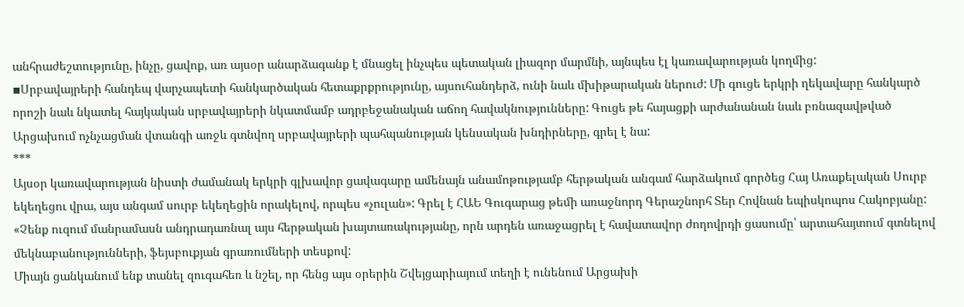անհրաժեշտությունը, ինչը, ցավոք, առ այսօր անարձագանք է մնացել ինչպես պետական լիազոր մարմնի, այնպես էլ կառավարության կողմից:
▪Սրբավայրերի հանդեպ վարչապետի հանկարծական հետաքրքրությունը, այսուհանդերձ, ունի նաև մխիթարական ներուժ: Մի գուցե երկրի ղեկավարը հանկարծ որոշի նաև նկատել հայկական սրբավայրերի նկատմամբ ադրբեջանական աճող հավակնությունները: Գուցե թե հայացքի արժանանան նաև բռնազավթված Արցախում ոչնչացման վտանգի առջև գտնվող սրբավայրերի պահպանության կենսական խնդիրները, գրել է նա:
***
Այսօր կառավարության նիստի ժամանակ երկրի գլխավոր ցավագարը ամենայն անամոթությամբ հերթական անգամ հարձակում գործեց Հայ Առաքելական Սուրբ եկեղեցու վրա, այս անգամ սուրբ եկեղեցին որակելով, որպես «չուլան»: Գրել է ՀԱԵ Գուգարաց թեմի առաջնորդ Գերաշնորհ Տեր Հովնան եպիսկոպոս Հակոբյանը:
«Չենք ուզում մանրամասն անդրադառնալ այս հերթական խայտառակությանը, որն արդեն առաջացրել է հավատավոր ժողովրդի ցասումը՝ արտահայտում գտնելով մեկնաբանությունների, ֆեյսբուքյան գրառումների տեսքով:
Միայն ցանկանում ենք տանել զուգահեռ և նշել, որ հենց այս օրերին Շվեյցարիայում տեղի է ունենում Արցախի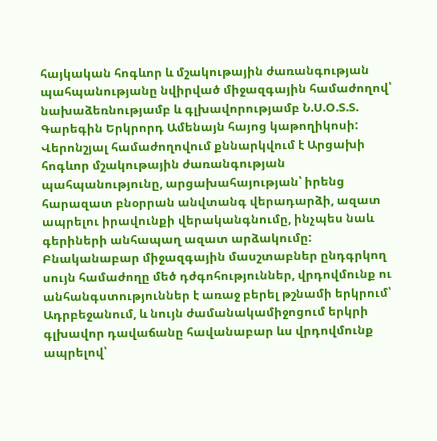հայկական հոգևոր և մշակութային ժառանգության պահպանությանը նվիրված միջազգային համաժողով՝ նախաձեռնությամբ և գլխավորությամբ Ն.Ս.Օ.Տ.Տ. Գարեգին Երկրորդ Ամենայն հայոց կաթողիկոսի:
Վերոնշյալ համաժողովում քննարկվում է Արցախի հոգևոր մշակութային ժառանգության պահպանությունը, արցախահայության՝ իրենց հարազատ բնօրրան անվտանգ վերադարձի, ազատ ապրելու իրավունքի վերականգնումը, ինչպես նաև գերիների անհապաղ ազատ արձակումը:
Բնականաբար միջազգային մասշտաբներ ընդգրկող սույն համաժողը մեծ դժգոհություններ, վրդովմունք ու անհանգստություններ է առաջ բերել թշնամի երկրում՝ Ադրբեջանում, և նույն ժամանակամիջոցում երկրի գլխավոր դավաճանը հավանաբար ևս վրդովմունք ապրելով՝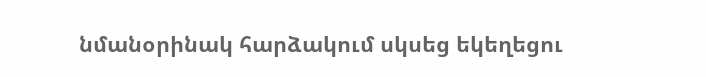նմանօրինակ հարձակում սկսեց եկեղեցու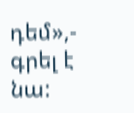դեմ»,- գրել է նա: